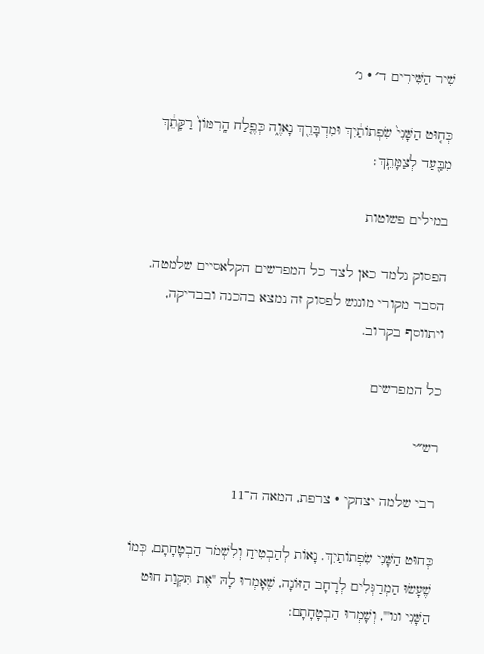שִׁיר הַשִּׁירִים ד׳ · ג׳

כְּח֤וּט הַשָּׁנִי֙ שִׂפְתוֹתַ֔יִךְ וּמִדְבָּרֵ֖ךְ נָאוֶ֑ה כְּפֶ֤לַח הָֽרִמּוֹן֙ רַקָּתֵ֔ךְ מִבַּ֖עַד לְצַמָּתֵֽךְ׃

במילים פשוטות

הפסוק נלמד כאן לצד כל המפרשים הקלאסיים שלמטה. הסבר מקורי מונגש לפסוק זה נמצא בהכנה ובבדיקה, ויתווסף בקרוב.

כל המפרשים

רש״י

רבי שלמה יצחקי · צרפת, המאה ה־11

כְּחוּט הַשָּׁנִי שִׂפְתוֹתַיִךְ. נָאוֹת לְהַבְטִיחַ וְלִשְׁמֹר הַבְטָחָתָם, כְּמוֹ שֶׁעָשׂוּ הַמְרַגְּלִים לְרָחָב הַזּוֹנָה, שֶׁאָמְרוּ לָהּ "אֶת תִּקְוַת חוּט הַשָּׁנִי וגו'", וְשָׁמְרוּ הַבְטָחָתָם: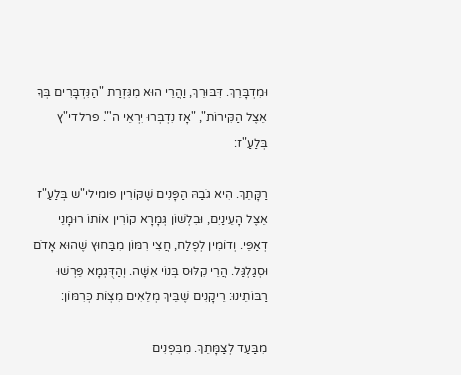וּמִדְבָּרֵךְ. דִּבּוּרֵךְ, וַהֲרֵי הוּא מִגִּזְרַת "הַנִּדְבָּרִים בְּךָ אֵצֶל הַקִּירוֹת", "אָז נִדְבְּרוּ יִרְאֵי ה'". פרלדי"ץ בְּלַעַ"ז:

רַקָּתֵךְ. הִיא גֹבַהּ הַפָּנִים שֶׁקּוֹרִין פומילי"ש בְּלַעַ"ז אֵצֶל הָעֵינַיִם, וּבִלְשׁוֹן גְּמָרָא קוֹרִין אוֹתוֹ רוּמָנֵי דְאַפֵּי. וְדוֹמִין לְפֶלַח, חֲצִי רִמּוֹן מִבַּחוּץ שֶׁהוּא אָדֹם וּסְגַלְגַּל. הֲרֵי קִלּוּס בְּנוֹי אִשָּׁה. וְהַדֻּגְמָא פֵּרְשׁוּ רַבּוֹתֵינוּ: רֵיקָנִים שֶׁבֵּיךְ מְלֵאִים מִצְוֹת כְּרִמּוֹן:

מִבַּעַד לְצַמָּתֵךְ. מִבִּפְנִים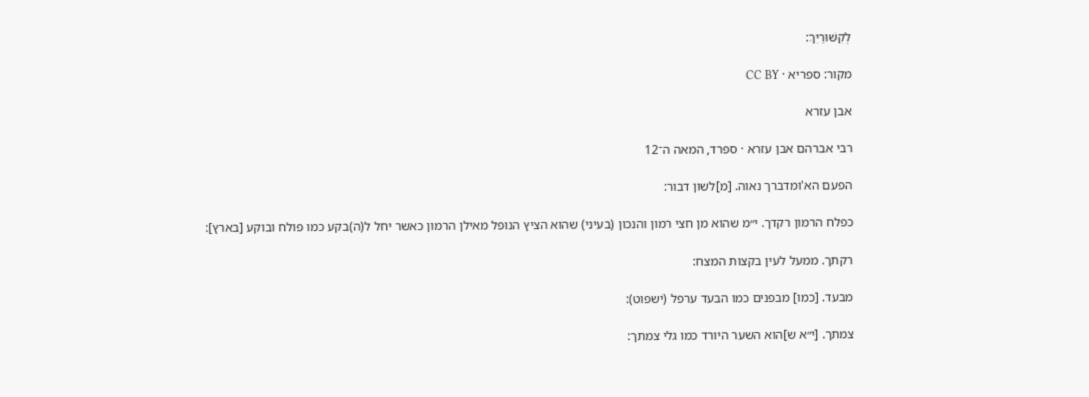לְקִשּׁוּרַיִךְ:

מקור: ספריא · CC BY

אבן עזרא

רבי אברהם אבן עזרא · ספרד, המאה ה־12

הפעם הא'ומדברך נאוה. [מ]לשון דבור:

כפלח הרמון רקדך. י״מ שהוא מן חצי רמון והנכון (בעיני) שהוא הציץ הנופל מאילן הרמון כאשר יחל ל(ה)בקע כמו פולח ובוקע [בארץ]:

רקתך. ממעל לעין בקצות המצח:

מבעד. [כמו] מבפנים כמו הבעד ערפל (ישפוט):

צמתך. [י״א ש]הוא השער היורד כמו גלי צמתך: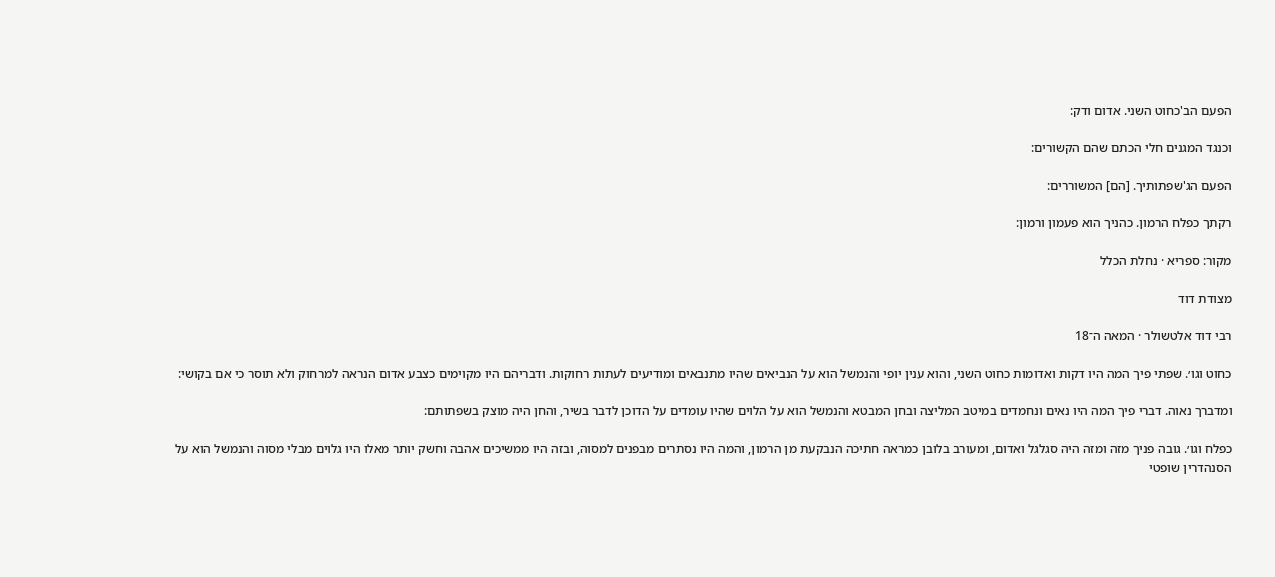הפעם הב'כחוט השני. אדום ודק:

וכנגד המגנים חלי הכתם שהם הקשורים:

הפעם הג'שפתותיך. [הם] המשוררים:

רקתך כפלח הרמון. כהניך הוא פעמון ורמון:

מקור: ספריא · נחלת הכלל

מצודת דוד

רבי דוד אלטשולר · המאה ה־18

כחוט וגו׳. שפתי פיך המה היו דקות ואדומות כחוט השני, והוא ענין יופי והנמשל הוא על הנביאים שהיו מתנבאים ומודיעים לעתות רחוקות. ודבריהם היו מקוימים כצבע אדום הנראה למרחוק ולא תוסר כי אם בקושי:

ומדברך נאוה. דברי פיך המה היו נאים ונחמדים במיטב המליצה ובחן המבטא והנמשל הוא על הלוים שהיו עומדים על הדוכן לדבר בשיר, והחן היה מוצק בשפתותם:

כפלח וגו׳. גובה פניך מזה ומזה היה סגלגל ואדום, ומעורב בלובן כמראה חתיכה הנבקעת מן הרמון, והמה היו נסתרים מבפנים למסוה, ובזה היו ממשיכים אהבה וחשק יותר מאלו היו גלוים מבלי מסוה והנמשל הוא על הסנהדרין שופטי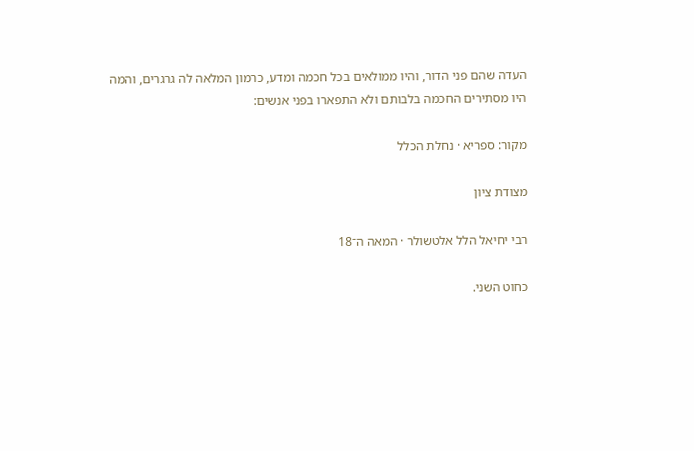העדה שהם פני הדור, והיו ממולאים בכל חכמה ומדע, כרמון המלאה לה גרגרים, והמה היו מסתירים החכמה בלבותם ולא התפארו בפני אנשים:

מקור: ספריא · נחלת הכלל

מצודת ציון

רבי יחיאל הלל אלטשולר · המאה ה־18

כחוט השני.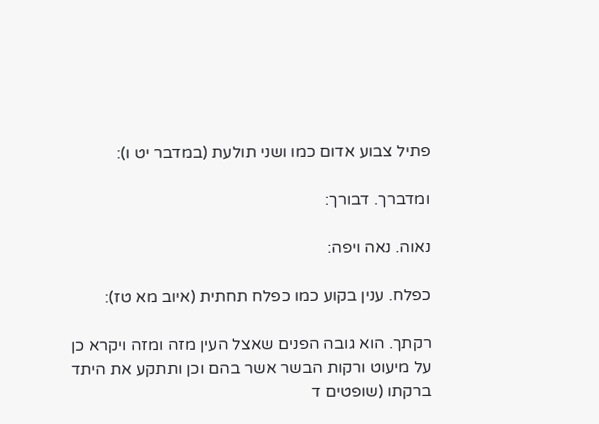פתיל צבוע אדום כמו ושני תולעת (במדבר יט ו):

ומדברך. דבורך:

נאוה. נאה ויפה:

כפלח. ענין בקוע כמו כפלח תחתית (איוב מא טז):

רקתך. הוא גובה הפנים שאצל העין מזה ומזה ויקרא כן על מיעוט ורקות הבשר אשר בהם וכן ותתקע את היתד ברקתו (שופטים ד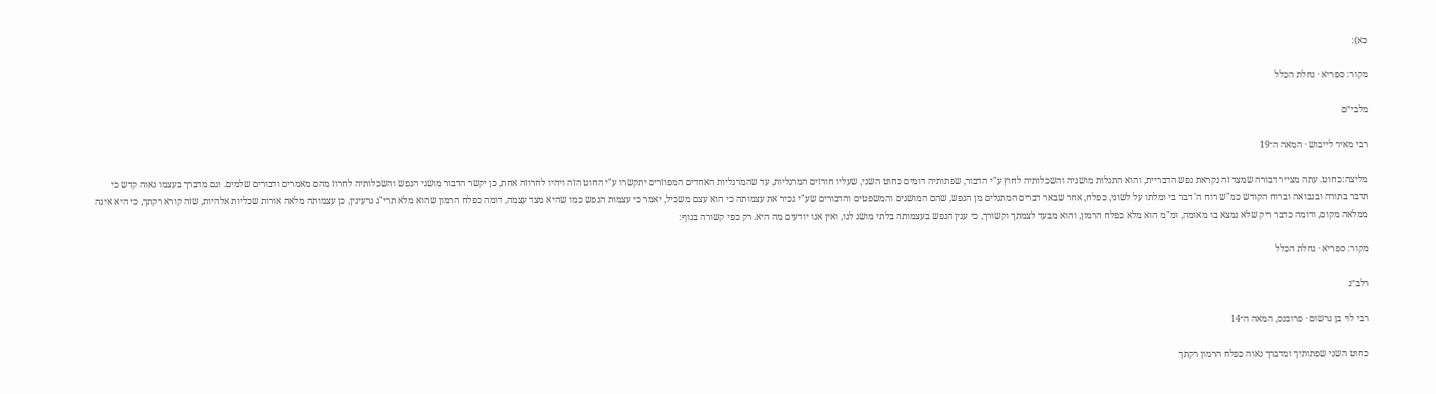כא):

מקור: ספריא · נחלת הכלל

מלבי״ם

רבי מאיר לייבוש · המאה ה־19

מליצה:כחוט. עתה מצייר דבורה שמצד זה נקראת נפש הדבריית, והוא התגלות מושגיה והשכלותיה לחוץ ע"י הדבור, שפתותיה דומים כחוט השני, שעליו חורזים המרגליות, עד שהמרגליות האחדים המפוזרים יתקשרו ע"י החוט הזה ויהיו לחרוזה אחת, כן יקשר הדבור מושגי הנפש והשכלותיה לחרוז מהם מאמרים ודבורים שלמים. וגם מדברך בעצמו נאוה קדש כי תדבר בתורה ובנבואה וברוח הקודש כמ"ש רוח ה' דבר בי ומלתו על לשוני, כפלח, אחר שבאר דברים המתגלים מן הנפש, שהם המושגים והמשפטים והדבורים שע"י נכיר את עצמותה כי הוא עצם משכיל, יאמר כי עצמות הנפש כמו שהיא מצד עצמה, דומה כפלח הרמון שהוא מלא תרי"ג גרעינין, כן עצמותה מלאה אורות שכליות אלהיות, שזה קורא רקתך, כי היא אינה ממלאה מקום, ודומה כדבר ריק שלא נמצא בו מאומה, ומ"מ הוא מלא כפלח הרמון, והוא מבעד לצמתך וקשורך, כי ענין הנפש בעצמותה בלתי מושג לנו, ואין אנו יודעים מה היא. רק כפי קשורה בגוף:

מקור: ספריא · נחלת הכלל

רלב״ג

רבי לוי בן גרשום · פרובנס, המאה ה־14

כחוט השני שפתותיך ומדברך נאוה כפלח הרמון רקתך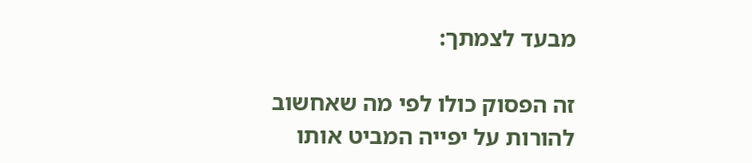מבעד לצמתך:

זה הפסוק כולו לפי מה שאחשוב להורות על יפייה המביט אותו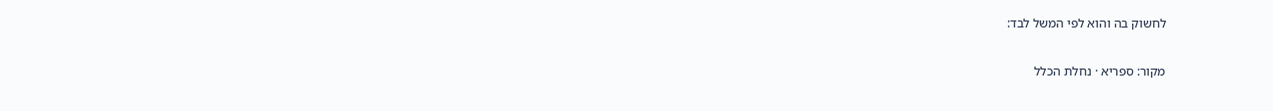לחשוק בה והוא לפי המשל לבד:

מקור: ספריא · נחלת הכלל